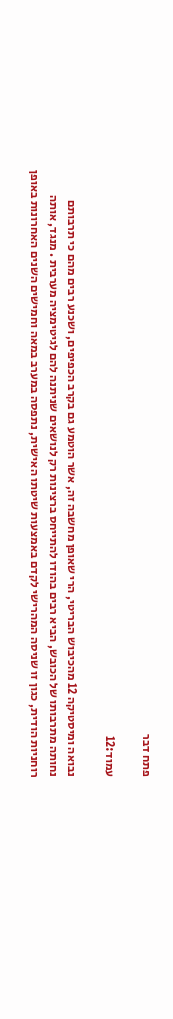פתח דבר

עמוד:12

נבואה ומיסטיקה 12 מהכיבוש הבריטי, הרי שאופן מחשבה זה, אשר הוטמע גם בקרב הכפיפים, ושכנע רבים מהם כי תרבותם נחותה מתרבותו של הכובש, הביא רבים בהודו להתייחס ברצינות רק לנושאים שניתנה להם לגיטימציה מערבית . מנגד, אותה רוחניות הודית, כגון זו שניסה המהרישי לקדם באמצעות שיטתו האישית, נתפסה במערב במאה וחמישים השנים האחרונות באופן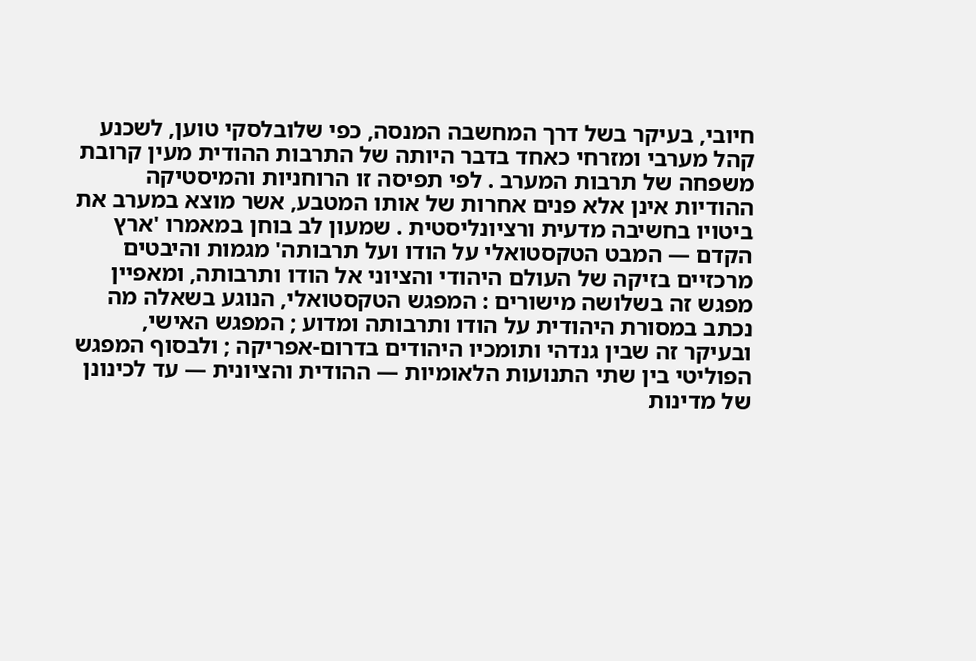חיובי, בעיקר בשל דרך המחשבה המנסה, כפי שלובלסקי טוען, לשכנע קהל מערבי ומזרחי כאחד בדבר היותה של התרבות ההודית מעין קרובת משפחה של תרבות המערב . לפי תפיסה זו הרוחניות והמיסטיקה ההודיות אינן אלא פנים אחרות של אותו המטבע, אשר מוצא במערב את ביטויו בחשיבה מדעית ורציונליסטית . שמעון לב בוחן במאמרו 'ארץ הקדם — המבט הטקסטואלי על הודו ועל תרבותה' מגמות והיבטים מרכזיים בזיקה של העולם היהודי והציוני אל הודו ותרבותה, ומאפיין מפגש זה בשלושה מישורים : המפגש הטקסטואלי, הנוגע בשאלה מה נכתב במסורת היהודית על הודו ותרבותה ומדוע ; המפגש האישי, ובעיקר זה שבין גנדהי ותומכיו היהודים בדרום-אפריקה ; ולבסוף המפגש הפוליטי בין שתי התנועות הלאומיות — ההודית והציונית — עד לכינונן של מדינות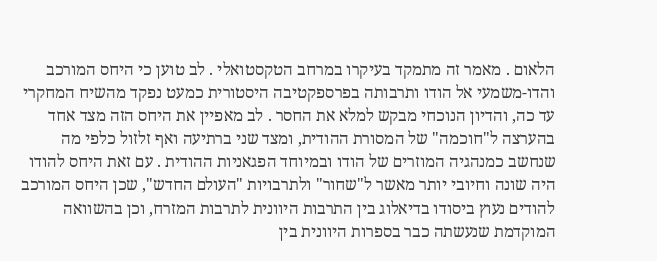הלאום . מאמר זה מתמקד בעיקרו במרחב הטקסטואלי . לב טוען כי היחס המורכב והדו-משמעי אל הודו ותרבותה בפרספקטיבה היסטורית כמעט נפקד מהשיח המחקרי עד כה, והדיון הנוכחי מבקש למלא את החסר . לב מאפיין את היחס הזה מצד אחד בהערצה ל"חוכמה" של המסורת ההודית, ומצד שני ברתיעה ואף זלזול כלפי מה שנחשב כמנהגיה המוזרים של הודו ובמיוחד הפגאניות ההודית . עם זאת היחס להודו היה שונה וחיובי יותר מאשר ל"שחור" ולתרבויות "העולם החדש", שכן היחס המורכב להודים נעוץ ביסודו בדיאלוג בין התרבות היוונית לתרבות המזרח, וכן בהשוואה המוקדמת שנעשתה כבר בספרות היוונית בין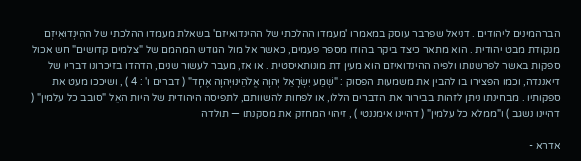הברהמינים ליהודים . דניאל שפרבר עוסק במאמרו 'מעמדו ההלכתי של ההינדואיזם' בשאלת מעמדו ההלכתי של ההִינְדוּאִיזְם מנקודת מבט יהודית . הוא מתאר כיצד ביקר בהודו מספר פעמים, כאשר אל מול הגודש המהמם של "צלמים קדושים" חש אכול ספקות באשר לפרשנותו ולפיה ההינדואיזם הוא מעין דת מונותאיסטית . או אז, מעבר לעשור שנים, הדהדו בזיכרונו דבריו של דיאננדה, וכמו הפצירו בו להבין את משמעות הפסוק : "שְׁמַע יִשְׂרָאֵל יְהוָה אֱלֹהֵינוּיְהוָה אֶחָד" ( דברים ו' : 4 ) , ושיככו מעט את ספקותיו . מבחינתו ניתן לזהות בבירור את הדברים הללו, או לפחות להשוותם, לתפיסה היהודית של היות האֵל "סובב כל עלמין" ( דהיינו נשגב ) ו"ממלא כל עלמין" ( דהיינו אימננטי ) , זיהוי המחזק את מסקנתו — תולדה

אדרא -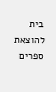בית להוצאת ספרים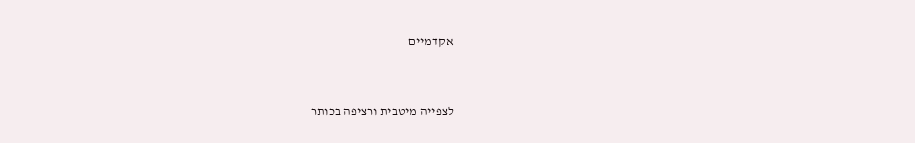אקדמיים


לצפייה מיטבית ורציפה בכותר